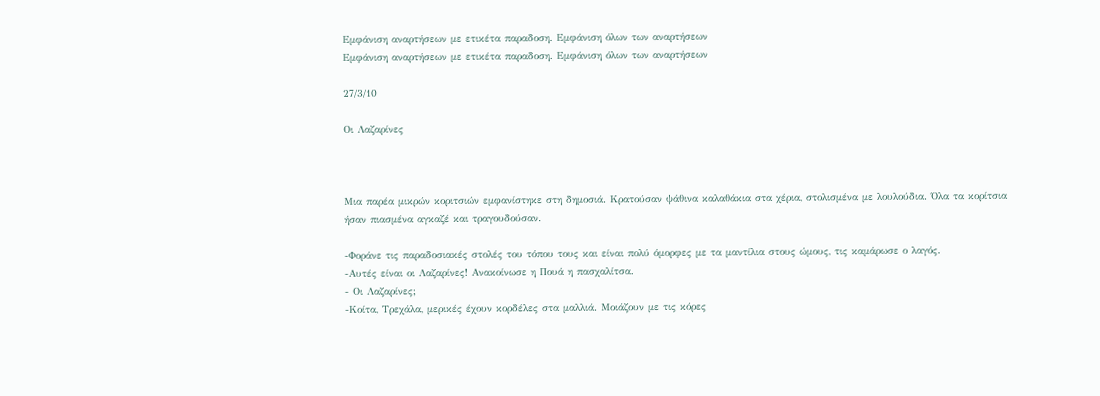Εμφάνιση αναρτήσεων με ετικέτα παραδοση. Εμφάνιση όλων των αναρτήσεων
Εμφάνιση αναρτήσεων με ετικέτα παραδοση. Εμφάνιση όλων των αναρτήσεων

27/3/10

Οι Λαζαρίνες



Μια παρέα μικρών κοριτσιών εμφανίστηκε στη δημοσιά. Κρατούσαν ψάθινα καλαθάκια στα χέρια, στολισμένα με λουλούδια. Όλα τα κορίτσια ήσαν πιασμένα αγκαζέ και τραγουδούσαν.

-Φοράνε τις παραδοσιακές στολές του τόπου τους και είναι πολύ όμορφες με τα μαντίλια στους ώμους, τις καμάρωσε ο λαγός.
-Αυτές είναι οι Λαζαρίνες! Ανακοίνωσε η Πουά η πασχαλίτσα.
- Οι Λαζαρίνες;
-Κοίτα, Τρεχάλα, μερικές έχουν κορδέλες στα μαλλιά. Μοιάζουν με τις κόρες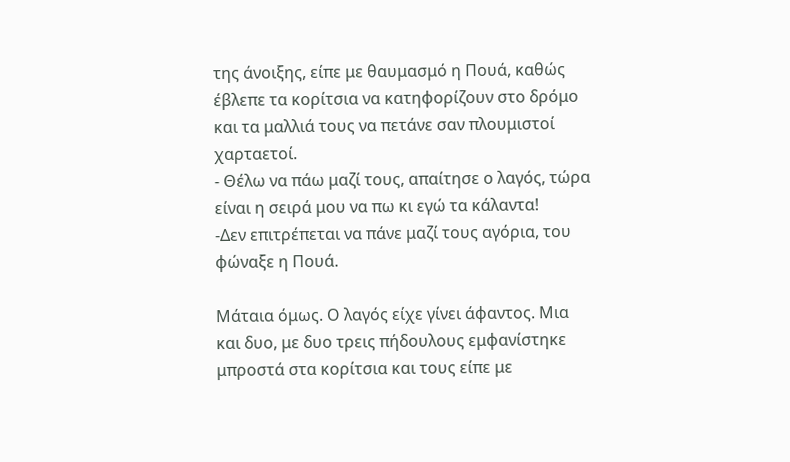της άνοιξης, είπε με θαυμασμό η Πουά, καθώς έβλεπε τα κορίτσια να κατηφορίζουν στο δρόμο και τα μαλλιά τους να πετάνε σαν πλουμιστοί χαρταετοί.
- Θέλω να πάω μαζί τους, απαίτησε ο λαγός, τώρα είναι η σειρά μου να πω κι εγώ τα κάλαντα!
-Δεν επιτρέπεται να πάνε μαζί τους αγόρια, του φώναξε η Πουά.

Μάταια όμως. Ο λαγός είχε γίνει άφαντος. Μια και δυο, με δυο τρεις πήδουλους εμφανίστηκε μπροστά στα κορίτσια και τους είπε με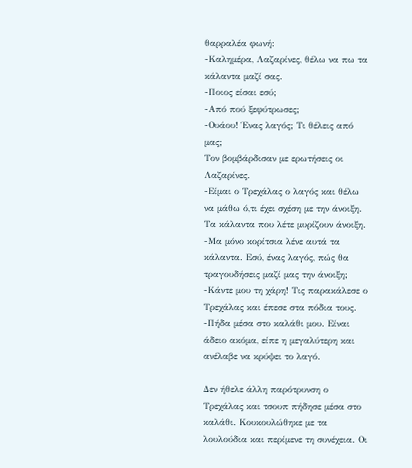θαρραλέα φωνή:
-Καλημέρα, Λαζαρίνες, θέλω να πω τα κάλαντα μαζί σας.
-Ποιος είσαι εσύ;
-Από πού ξεφύτρωσες;
-Ουάου! Ένας λαγός; Τι θέλεις από μας;
Τον βομβάρδισαν με ερωτήσεις οι Λαζαρίνες.
-Είμαι ο Τρεχάλας ο λαγός και θέλω να μάθω ό,τι έχει σχέση με την άνοιξη. Τα κάλαντα που λέτε μυρίζουν άνοιξη.
-Μα μόνο κορίτσια λένε αυτά τα κάλαντα. Εσύ, ένας λαγός, πώς θα τραγουδήσεις μαζί μας την άνοιξη;
-Κάντε μου τη χάρη! Τις παρακάλεσε ο Τρεχάλας και έπεσε στα πόδια τους.
-Πήδα μέσα στο καλάθι μου. Είναι άδειο ακόμα, είπε η μεγαλύτερη και ανέλαβε να κρύψει το λαγό.

Δεν ήθελε άλλη παρότρυνση ο Τρεχάλας και τσουπ πήδησε μέσα στο καλάθι. Κουκουλώθηκε με τα λουλούδια και περίμενε τη συνέχεια. Οι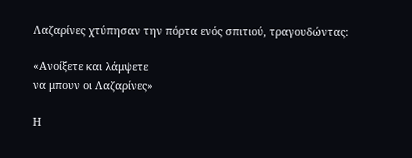Λαζαρίνες χτύπησαν την πόρτα ενός σπιτιού, τραγουδώντας:

«Ανοίξετε και λάμψετε
να μπουν οι Λαζαρίνες»

Η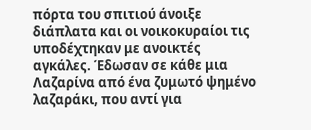πόρτα του σπιτιού άνοιξε διάπλατα και οι νοικοκυραίοι τις υποδέχτηκαν με ανοικτές αγκάλες. Έδωσαν σε κάθε μια Λαζαρίνα από ένα ζυμωτό ψημένο λαζαράκι, που αντί για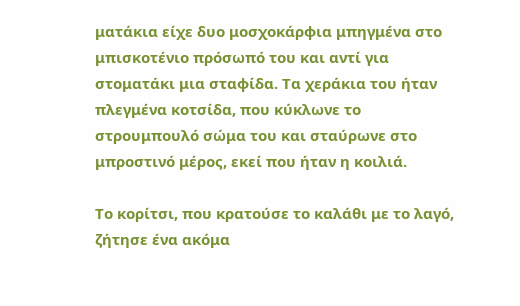ματάκια είχε δυο μοσχοκάρφια μπηγμένα στο μπισκοτένιο πρόσωπό του και αντί για στοματάκι μια σταφίδα. Τα χεράκια του ήταν πλεγμένα κοτσίδα, που κύκλωνε το στρουμπουλό σώμα του και σταύρωνε στο μπροστινό μέρος, εκεί που ήταν η κοιλιά.

Το κορίτσι, που κρατούσε το καλάθι με το λαγό, ζήτησε ένα ακόμα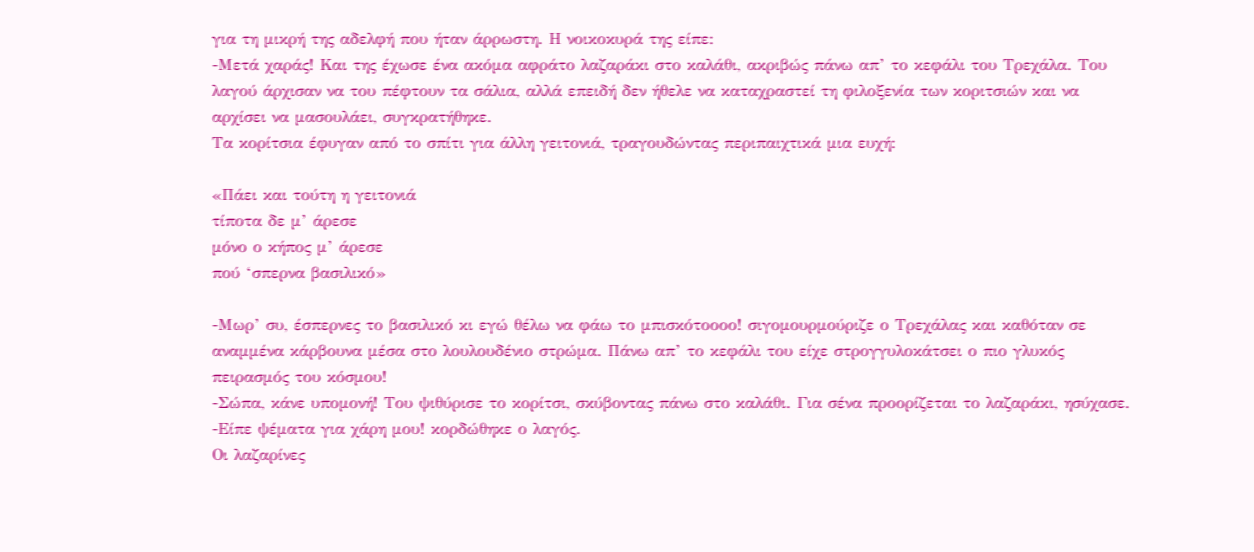για τη μικρή της αδελφή που ήταν άρρωστη. Η νοικοκυρά της είπε:
-Μετά χαράς! Και της έχωσε ένα ακόμα αφράτο λαζαράκι στο καλάθι, ακριβώς πάνω απ’ το κεφάλι του Τρεχάλα. Του λαγού άρχισαν να του πέφτουν τα σάλια, αλλά επειδή δεν ήθελε να καταχραστεί τη φιλοξενία των κοριτσιών και να αρχίσει να μασουλάει, συγκρατήθηκε.
Τα κορίτσια έφυγαν από το σπίτι για άλλη γειτονιά, τραγουδώντας περιπαιχτικά μια ευχή:

«Πάει και τούτη η γειτονιά
τίποτα δε μ’ άρεσε
μόνο ο κήπος μ’ άρεσε
πού ‘σπερνα βασιλικό»

-Μωρ’ συ, έσπερνες το βασιλικό κι εγώ θέλω να φάω το μπισκότοοοο! σιγομουρμούριζε ο Τρεχάλας και καθόταν σε αναμμένα κάρβουνα μέσα στο λουλουδένιο στρώμα. Πάνω απ’ το κεφάλι του είχε στρογγυλοκάτσει ο πιο γλυκός πειρασμός του κόσμου!
-Σώπα, κάνε υπομονή! Του ψιθύρισε το κορίτσι, σκύβοντας πάνω στο καλάθι. Για σένα προορίζεται το λαζαράκι, ησύχασε.
-Είπε ψέματα για χάρη μου! κορδώθηκε ο λαγός.
Οι λαζαρίνες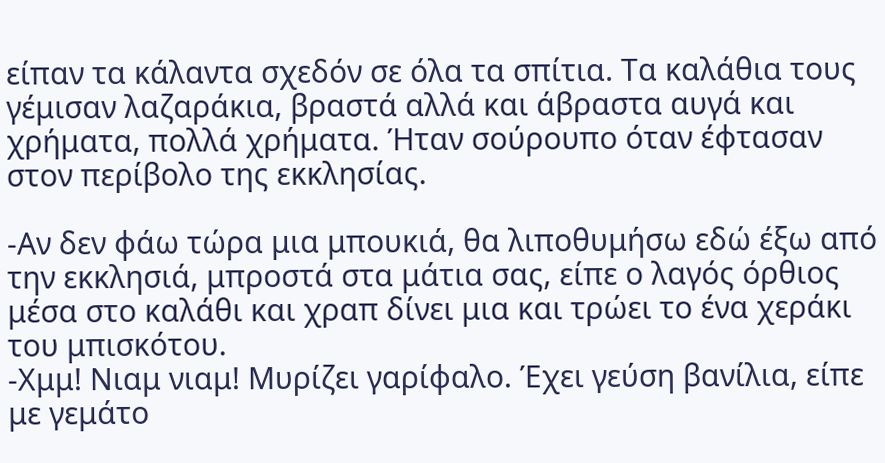είπαν τα κάλαντα σχεδόν σε όλα τα σπίτια. Τα καλάθια τους γέμισαν λαζαράκια, βραστά αλλά και άβραστα αυγά και χρήματα, πολλά χρήματα. Ήταν σούρουπο όταν έφτασαν στον περίβολο της εκκλησίας.

-Αν δεν φάω τώρα μια μπουκιά, θα λιποθυμήσω εδώ έξω από την εκκλησιά, μπροστά στα μάτια σας, είπε ο λαγός όρθιος μέσα στο καλάθι και χραπ δίνει μια και τρώει το ένα χεράκι του μπισκότου.
-Χμμ! Νιαμ νιαμ! Μυρίζει γαρίφαλο. Έχει γεύση βανίλια, είπε με γεμάτο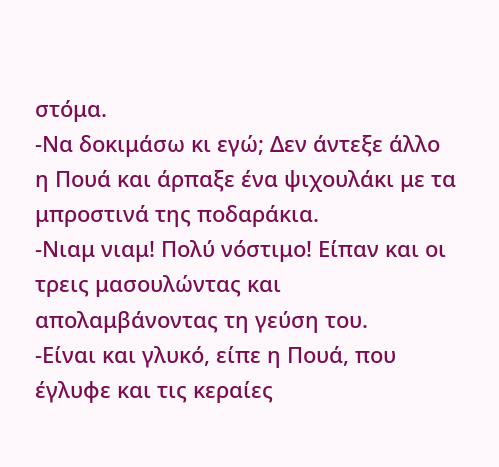στόμα.
-Να δοκιμάσω κι εγώ; Δεν άντεξε άλλο η Πουά και άρπαξε ένα ψιχουλάκι με τα μπροστινά της ποδαράκια.
-Νιαμ νιαμ! Πολύ νόστιμο! Είπαν και οι τρεις μασουλώντας και απολαμβάνοντας τη γεύση του.
-Είναι και γλυκό, είπε η Πουά, που έγλυφε και τις κεραίες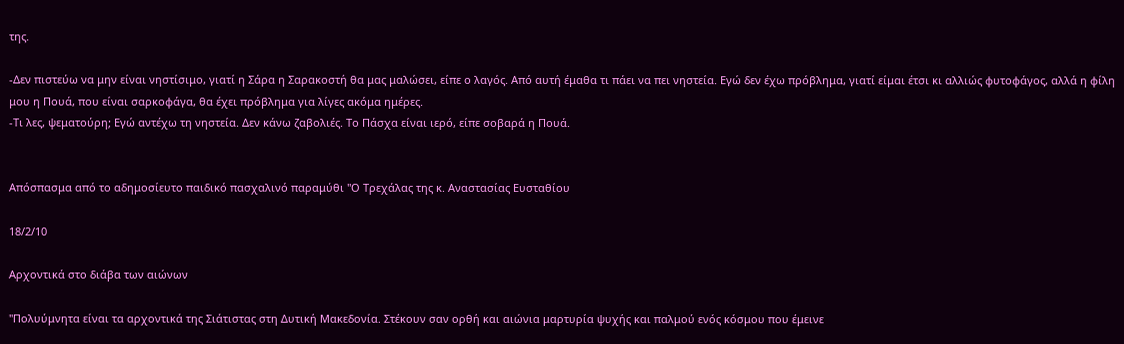της.

-Δεν πιστεύω να μην είναι νηστίσιμο, γιατί η Σάρα η Σαρακοστή θα μας μαλώσει, είπε ο λαγός. Από αυτή έμαθα τι πάει να πει νηστεία. Εγώ δεν έχω πρόβλημα, γιατί είμαι έτσι κι αλλιώς φυτοφάγος, αλλά η φίλη μου η Πουά, που είναι σαρκοφάγα, θα έχει πρόβλημα για λίγες ακόμα ημέρες.
-Τι λες, ψεματούρη; Εγώ αντέχω τη νηστεία. Δεν κάνω ζαβολιές. Το Πάσχα είναι ιερό, είπε σοβαρά η Πουά.


Απόσπασμα από το αδημοσίευτο παιδικό πασχαλινό παραμύθι "Ο Τρεχάλας της κ. Αναστασίας Ευσταθίου

18/2/10

Αρχοντικά στο διάβα των αιώνων

"Πολυύμνητα είναι τα αρχοντικά της Σιάτιστας στη Δυτική Μακεδονία. Στέκουν σαν ορθή και αιώνια μαρτυρία ψυχής και παλμού ενός κόσμου που έμεινε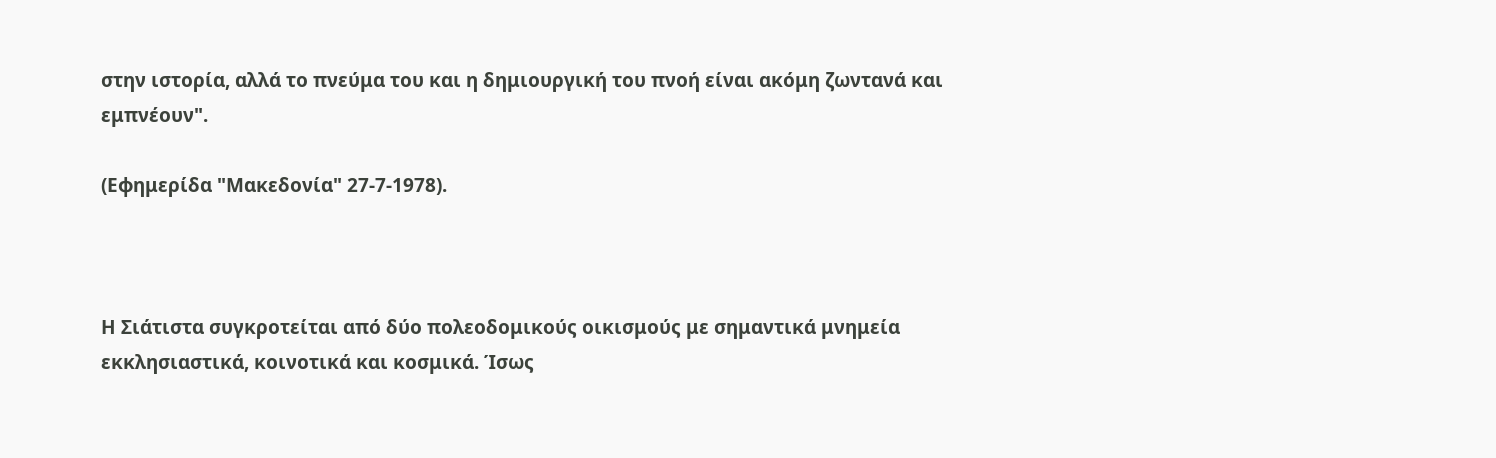στην ιστορία, αλλά το πνεύμα του και η δημιουργική του πνοή είναι ακόμη ζωντανά και εμπνέουν".

(Εφημερίδα "Μακεδονία" 27-7-1978).



Η Σιάτιστα συγκροτείται από δύο πολεοδομικούς οικισμούς με σημαντικά μνημεία εκκλησιαστικά, κοινοτικά και κοσμικά. Ίσως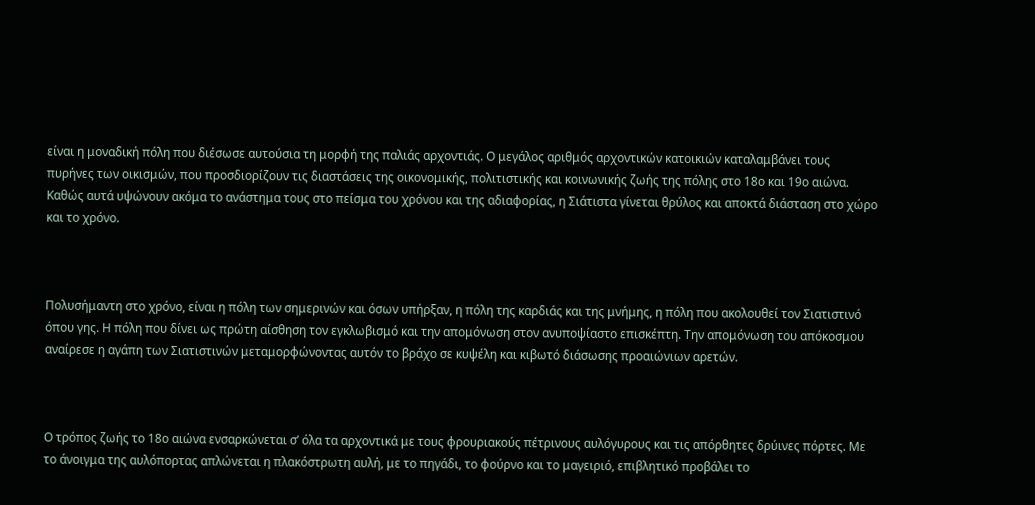είναι η μοναδική πόλη που διέσωσε αυτούσια τη μορφή της παλιάς αρχοντιάς. Ο μεγάλος αριθμός αρχοντικών κατοικιών καταλαμβάνει τους πυρήνες των οικισμών, που προσδιορίζουν τις διαστάσεις της οικονομικής, πολιτιστικής και κοινωνικής ζωής της πόλης στο 18ο και 19ο αιώνα. Καθώς αυτά υψώνουν ακόμα το ανάστημα τους στο πείσμα του χρόνου και της αδιαφορίας, η Σιάτιστα γίνεται θρύλος και αποκτά διάσταση στο χώρο και το χρόνο.



Πολυσήμαντη στο χρόνο, είναι η πόλη των σημερινών και όσων υπήρξαν, η πόλη της καρδιάς και της μνήμης, η πόλη που ακολουθεί τον Σιατιστινό όπου γης. Η πόλη που δίνει ως πρώτη αίσθηση τον εγκλωβισμό και την απομόνωση στον ανυποψίαστο επισκέπτη. Την απομόνωση του απόκοσμου αναίρεσε η αγάπη των Σιατιστινών μεταμορφώνοντας αυτόν το βράχο σε κυψέλη και κιβωτό διάσωσης προαιώνιων αρετών.



Ο τρόπος ζωής το 18ο αιώνα ενσαρκώνεται σ’ όλα τα αρχοντικά με τους φρουριακούς πέτρινους αυλόγυρους και τις απόρθητες δρύινες πόρτες. Με το άνοιγμα της αυλόπορτας απλώνεται η πλακόστρωτη αυλή, με το πηγάδι, το φούρνο και το μαγειριό, επιβλητικό προβάλει το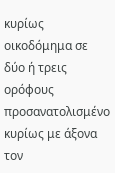κυρίως οικοδόμημα σε δύο ή τρεις ορόφους προσανατολισμένο κυρίως με άξονα τον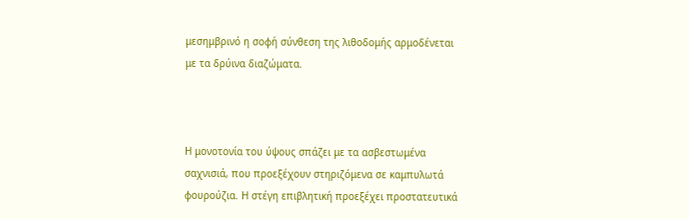μεσημβρινό η σοφή σύνθεση της λιθοδομής αρμοδένεται με τα δρύινα διαζώματα.



Η μονοτονία του ύψους σπάζει με τα ασβεστωμένα σαχνισιά, που προεξέχουν στηριζόμενα σε καμπυλωτά φουρούζια. Η στέγη επιβλητική προεξέχει προστατευτικά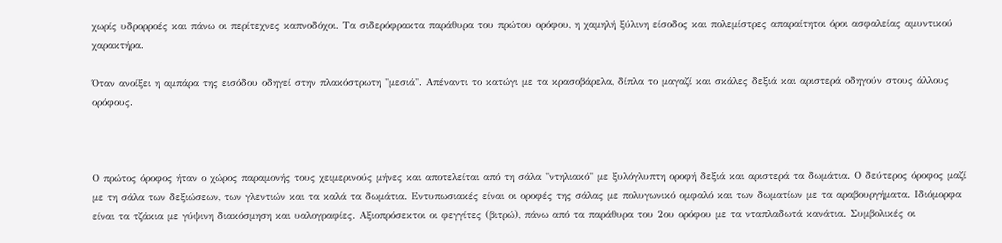χωρίς υδρορροές και πάνω οι περίτεχνες καπνοδόχοι. Τα σιδερόφρακτα παράθυρα του πρώτου ορόφου, η χαμηλή ξύλινη είσοδος και πολεμίστρες απαραίτητοι όροι ασφαλείας αμυντικού χαρακτήρα.

Όταν ανοίξει η αμπάρα της εισόδου οδηγεί στην πλακόστρωτη "μεσιά". Απέναντι το κατώγι με τα κρασοβάρελα, δίπλα το μαγαζί και σκάλες δεξιά και αριστερά οδηγούν στους άλλους ορόφους.



Ο πρώτος όροφος ήταν ο χώρος παραμονής τους χειμερινούς μήνες και αποτελείται από τη σάλα "ντηλιακό" με ξυλόγλυπτη οροφή δεξιά και αριστερά τα δωμάτια. Ο δεύτερος όροφος μαζί με τη σάλα των δεξιώσεων, των γλεντιών και τα καλά τα δωμάτια. Εντυπωσιακές είναι οι οροφές της σάλας με πολυγωνικό ομφαλό και των δωματίων με τα αραβουργήματα. Ιδιόμορφα είναι τα τζάκια με γύψινη διακόσμηση και υαλογραφίες. Αξιοπρόσεκτοι οι φεγγίτες (βιτρώ), πάνω από τα παράθυρα του 2ου ορόφου με τα νταπλαδωτά κανάτια. Συμβολικές οι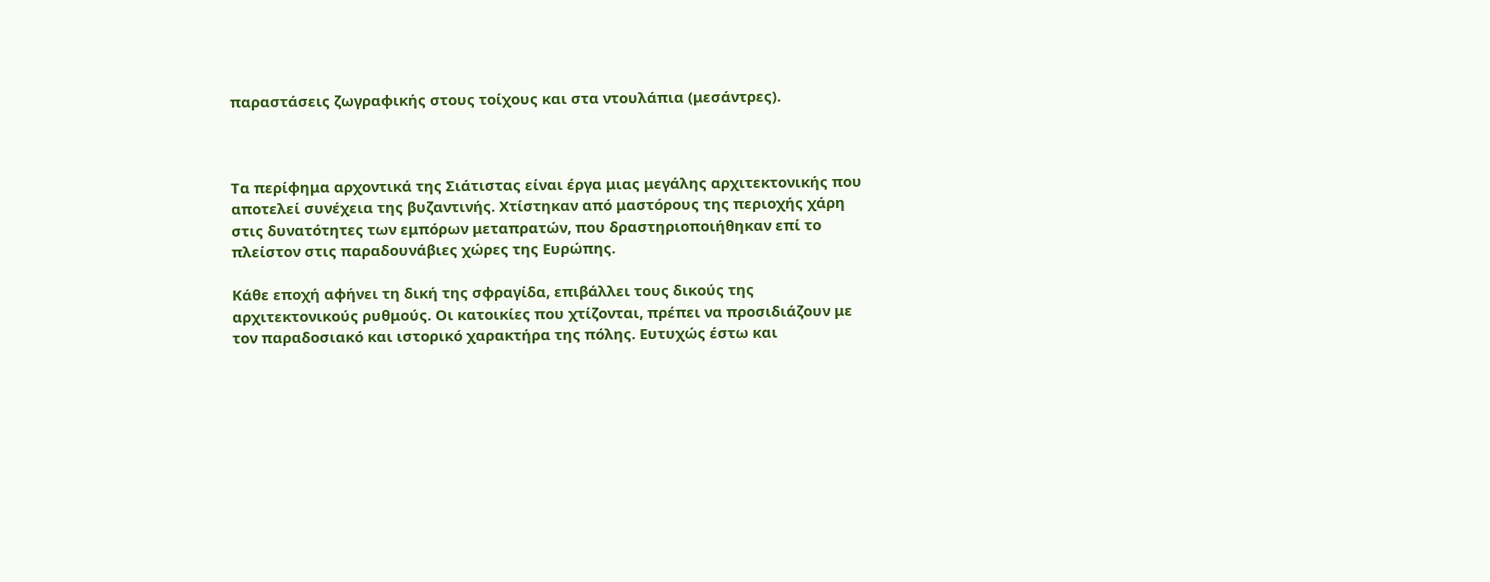παραστάσεις ζωγραφικής στους τοίχους και στα ντουλάπια (μεσάντρες).



Τα περίφημα αρχοντικά της Σιάτιστας είναι έργα μιας μεγάλης αρχιτεκτονικής που αποτελεί συνέχεια της βυζαντινής. Χτίστηκαν από μαστόρους της περιοχής χάρη στις δυνατότητες των εμπόρων μεταπρατών, που δραστηριοποιήθηκαν επί το πλείστον στις παραδουνάβιες χώρες της Ευρώπης.

Κάθε εποχή αφήνει τη δική της σφραγίδα, επιβάλλει τους δικούς της αρχιτεκτονικούς ρυθμούς. Οι κατοικίες που χτίζονται, πρέπει να προσιδιάζουν με τον παραδοσιακό και ιστορικό χαρακτήρα της πόλης. Ευτυχώς έστω και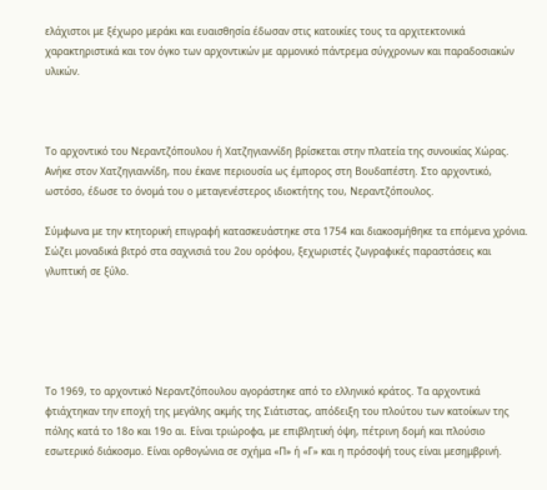ελάχιστοι με ξέχωρο μεράκι και ευαισθησία έδωσαν στις κατοικίες τους τα αρχιτεκτονικά χαρακτηριστικά και τον όγκο των αρχοντικών με αρμονικό πάντρεμα σύγχρονων και παραδοσιακών υλικών.



Το αρχοντικό του Νεραντζόπουλου ή Χατζηγιαννίδη βρίσκεται στην πλατεία της συνοικίας Χώρας. Ανήκε στον Χατζηγιαννίδη, που έκανε περιουσία ως έμπορος στη Βουδαπέστη. Στο αρχοντικό, ωστόσο, έδωσε το όνομά του ο μεταγενέστερος ιδιοκτήτης του, Νεραντζόπουλος.

Σύμφωνα με την κτητορική επιγραφή κατασκευάστηκε στα 1754 και διακοσμήθηκε τα επόμενα χρόνια. Σώζει μοναδικά βιτρό στα σαχνισιά του 2ου ορόφου, ξεχωριστές ζωγραφικές παραστάσεις και γλυπτική σε ξύλο.





Το 1969, το αρχοντικό Νεραντζόπουλου αγοράστηκε από το ελληνικό κράτος. Τα αρχοντικά φτιάχτηκαν την εποχή της μεγάλης ακμής της Σιάτιστας, απόδειξη του πλούτου των κατοίκων της πόλης κατά το 18ο και 19ο αι. Είναι τριώροφα, με επιβλητική όψη, πέτρινη δομή και πλούσιο εσωτερικό διάκοσμο. Είναι ορθογώνια σε σχήμα «Π» ή «Γ» και η πρόσοψή τους είναι μεσημβρινή.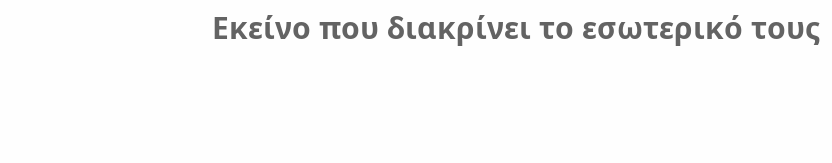Εκείνο που διακρίνει το εσωτερικό τους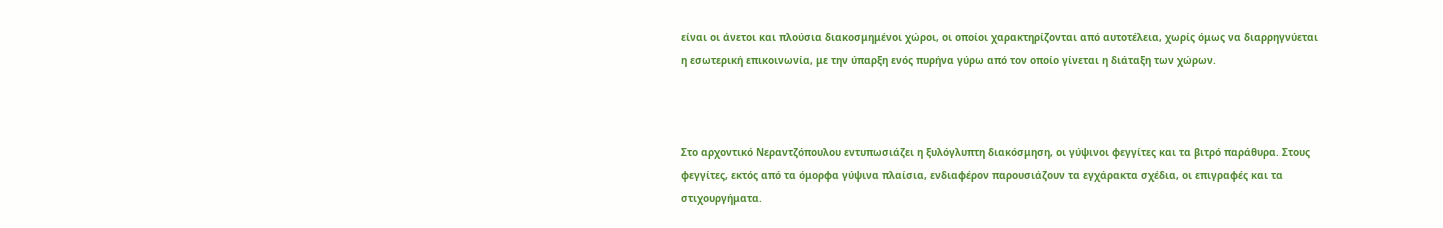είναι οι άνετοι και πλούσια διακοσμημένοι χώροι, οι οποίοι χαρακτηρίζονται από αυτοτέλεια, χωρίς όμως να διαρρηγνύεται η εσωτερική επικοινωνία, με την ύπαρξη ενός πυρήνα γύρω από τον οποίο γίνεται η διάταξη των χώρων.



Στο αρχοντικό Νεραντζόπουλου εντυπωσιάζει η ξυλόγλυπτη διακόσμηση, οι γύψινοι φεγγίτες και τα βιτρό παράθυρα. Στους φεγγίτες, εκτός από τα όμορφα γύψινα πλαίσια, ενδιαφέρον παρουσιάζουν τα εγχάρακτα σχέδια, οι επιγραφές και τα στιχουργήματα.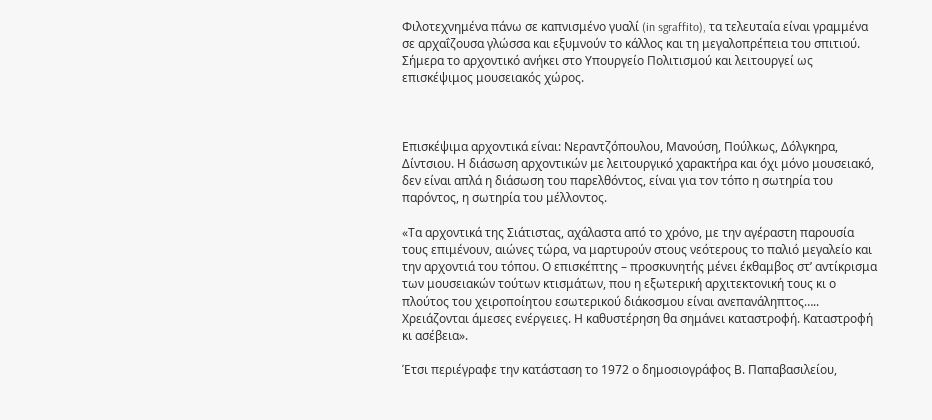Φιλοτεχνημένα πάνω σε καπνισμένο γυαλί (in sgraffito), τα τελευταία είναι γραμμένα σε αρχαΐζουσα γλώσσα και εξυμνούν το κάλλος και τη μεγαλοπρέπεια του σπιτιού. Σήμερα το αρχοντικό ανήκει στο Υπουργείο Πολιτισμού και λειτουργεί ως επισκέψιμος μουσειακός χώρος.



Επισκέψιμα αρχοντικά είναι: Νεραντζόπουλου, Μανούση, Πούλκως, Δόλγκηρα, Δίντσιου. Η διάσωση αρχοντικών με λειτουργικό χαρακτήρα και όχι μόνο μουσειακό, δεν είναι απλά η διάσωση του παρελθόντος, είναι για τον τόπο η σωτηρία του παρόντος, η σωτηρία του μέλλοντος.

«Τα αρχοντικά της Σιάτιστας, αχάλαστα από το χρόνο, με την αγέραστη παρουσία τους επιμένουν, αιώνες τώρα, να μαρτυρούν στους νεότερους το παλιό μεγαλείο και την αρχοντιά του τόπου. Ο επισκέπτης – προσκυνητής μένει έκθαμβος στ’ αντίκρισμα των μουσειακών τούτων κτισμάτων, που η εξωτερική αρχιτεκτονική τους κι ο πλούτος του χειροποίητου εσωτερικού διάκοσμου είναι ανεπανάληπτος…..
Χρειάζονται άμεσες ενέργειες. Η καθυστέρηση θα σημάνει καταστροφή. Καταστροφή κι ασέβεια».

Έτσι περιέγραφε την κατάσταση το 1972 ο δημοσιογράφος Β. Παπαβασιλείου,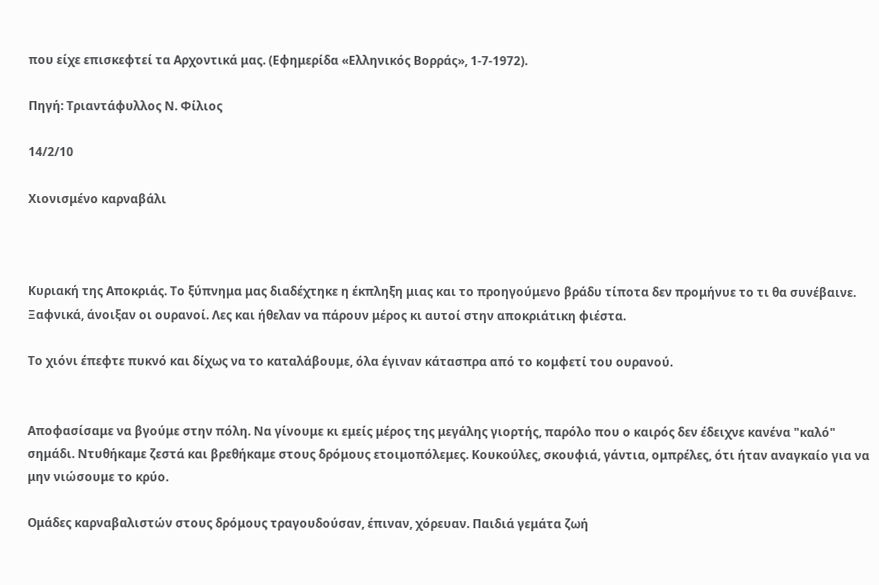που είχε επισκεφτεί τα Αρχοντικά μας. (Εφημερίδα «Ελληνικός Βορράς», 1-7-1972).

Πηγή: Τριαντάφυλλος Ν. Φίλιος

14/2/10

Χιονισμένο καρναβάλι



Κυριακή της Αποκριάς. Το ξύπνημα μας διαδέχτηκε η έκπληξη μιας και το προηγούμενο βράδυ τίποτα δεν προμήνυε το τι θα συνέβαινε.
Ξαφνικά, άνοιξαν οι ουρανοί. Λες και ήθελαν να πάρουν μέρος κι αυτοί στην αποκριάτικη φιέστα.

Το χιόνι έπεφτε πυκνό και δίχως να το καταλάβουμε, όλα έγιναν κάτασπρα από το κομφετί του ουρανού.


Αποφασίσαμε να βγούμε στην πόλη. Να γίνουμε κι εμείς μέρος της μεγάλης γιορτής, παρόλο που ο καιρός δεν έδειχνε κανένα "καλό" σημάδι. Ντυθήκαμε ζεστά και βρεθήκαμε στους δρόμους ετοιμοπόλεμες. Κουκούλες, σκουφιά, γάντια, ομπρέλες, ότι ήταν αναγκαίο για να μην νιώσουμε το κρύο.

Ομάδες καρναβαλιστών στους δρόμους τραγουδούσαν, έπιναν, χόρευαν. Παιδιά γεμάτα ζωή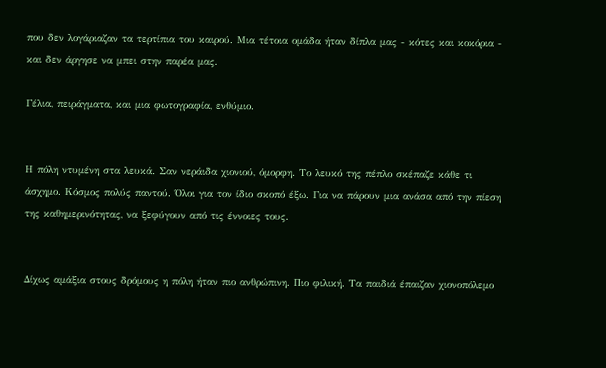που δεν λογάριαζαν τα τερτίπια του καιρού. Μια τέτοια ομάδα ήταν δίπλα μας - κότες και κοκόρια - και δεν άργησε να μπει στην παρέα μας.

Γέλια, πειράγματα, και μια φωτογραφία, ενθύμιο.


Η πόλη ντυμένη στα λευκά. Σαν νεράιδα χιονιού, όμορφη. Το λευκό της πέπλο σκέπαζε κάθε τι άσχημο. Κόσμος πολύς παντού. Όλοι για τον ίδιο σκοπό έξω. Για να πάρουν μια ανάσα από την πίεση της καθημερινότητας, να ξεφύγουν από τις έννοιες τους.


Δίχως αμάξια στους δρόμους η πόλη ήταν πιο ανθρώπινη. Πιο φιλική. Τα παιδιά έπαιζαν χιονοπόλεμο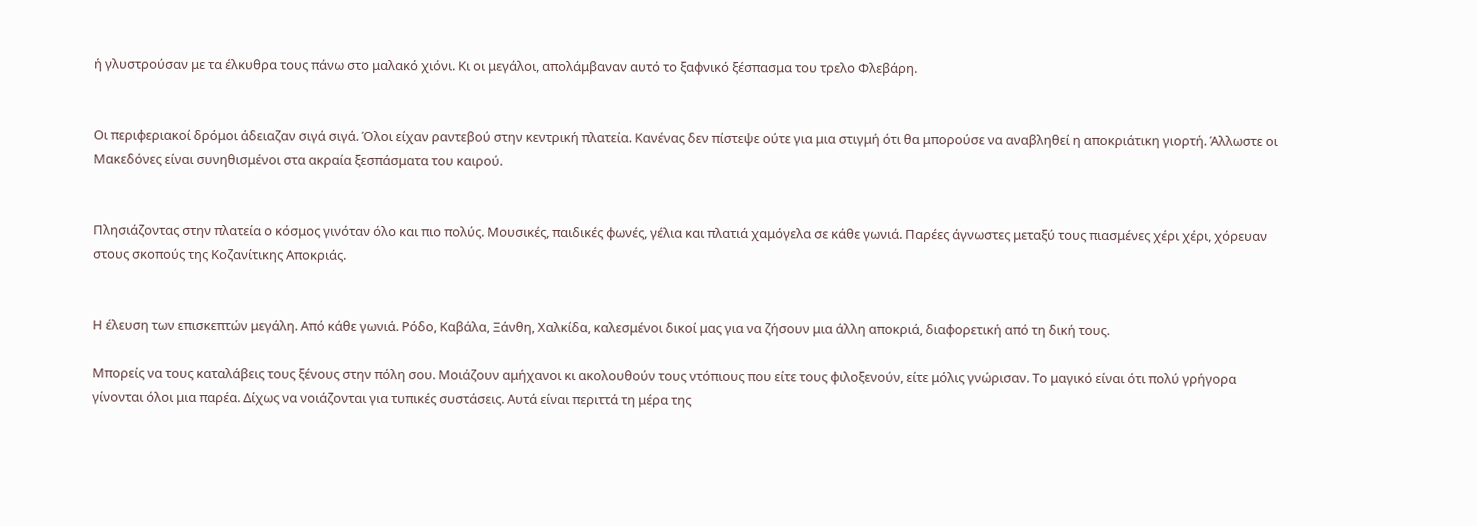ή γλυστρούσαν με τα έλκυθρα τους πάνω στο μαλακό χιόνι. Κι οι μεγάλοι, απολάμβαναν αυτό το ξαφνικό ξέσπασμα του τρελο Φλεβάρη.


Οι περιφεριακοί δρόμοι άδειαζαν σιγά σιγά. Όλοι είχαν ραντεβού στην κεντρική πλατεία. Κανένας δεν πίστεψε ούτε για μια στιγμή ότι θα μπορούσε να αναβληθεί η αποκριάτικη γιορτή. Άλλωστε οι Μακεδόνες είναι συνηθισμένοι στα ακραία ξεσπάσματα του καιρού.


Πλησιάζοντας στην πλατεία ο κόσμος γινόταν όλο και πιο πολύς. Μουσικές, παιδικές φωνές, γέλια και πλατιά χαμόγελα σε κάθε γωνιά. Παρέες άγνωστες μεταξύ τους πιασμένες χέρι χέρι, χόρευαν στους σκοπούς της Κοζανίτικης Αποκριάς.


Η έλευση των επισκεπτών μεγάλη. Από κάθε γωνιά. Ρόδο, Καβάλα, Ξάνθη, Χαλκίδα, καλεσμένοι δικοί μας για να ζήσουν μια άλλη αποκριά, διαφορετική από τη δική τους.

Μπορείς να τους καταλάβεις τους ξένους στην πόλη σου. Μοιάζουν αμήχανοι κι ακολουθούν τους ντόπιους που είτε τους φιλοξενούν, είτε μόλις γνώρισαν. Το μαγικό είναι ότι πολύ γρήγορα γίνονται όλοι μια παρέα. Δίχως να νοιάζονται για τυπικές συστάσεις. Αυτά είναι περιττά τη μέρα της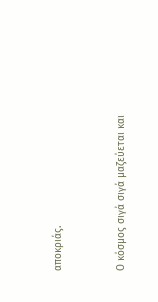αποκριάς.


Ο κόσμος σιγά σιγά μαζεύεται και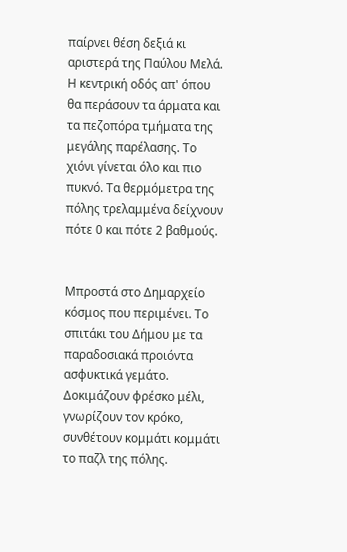παίρνει θέση δεξιά κι αριστερά της Παύλου Μελά. Η κεντρική οδός απ' όπου θα περάσουν τα άρματα και τα πεζοπόρα τμήματα της μεγάλης παρέλασης. Το χιόνι γίνεται όλο και πιο πυκνό. Τα θερμόμετρα της πόλης τρελαμμένα δείχνουν πότε 0 και πότε 2 βαθμούς.


Μπροστά στο Δημαρχείο κόσμος που περιμένει. Το σπιτάκι του Δήμου με τα παραδοσιακά προιόντα ασφυκτικά γεμάτο. Δοκιμάζουν φρέσκο μέλι, γνωρίζουν τον κρόκο, συνθέτουν κομμάτι κομμάτι το παζλ της πόλης.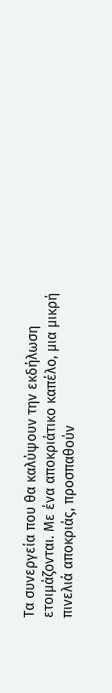Τα συνεργεία που θα καλύψουν την εκδήλωση ετοιμάζονται. Με ένα αποκριάτικο καπέλο, μια μικρή πινελιά αποκριάς, προσπαθούν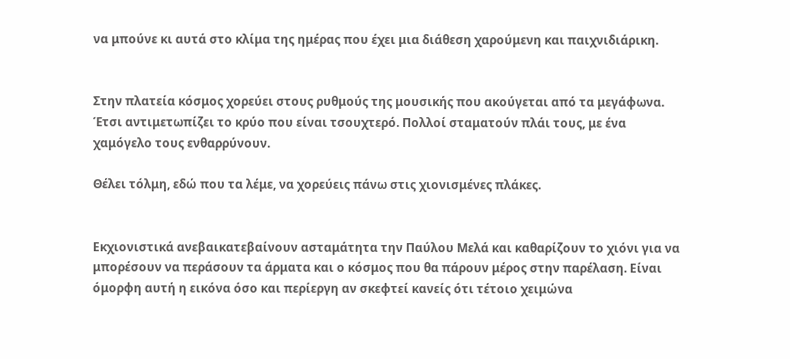να μπούνε κι αυτά στο κλίμα της ημέρας που έχει μια διάθεση χαρούμενη και παιχνιδιάρικη.


Στην πλατεία κόσμος χορεύει στους ρυθμούς της μουσικής που ακούγεται από τα μεγάφωνα. Έτσι αντιμετωπίζει το κρύο που είναι τσουχτερό. Πολλοί σταματούν πλάι τους, με ένα χαμόγελο τους ενθαρρύνουν.

Θέλει τόλμη, εδώ που τα λέμε, να χορεύεις πάνω στις χιονισμένες πλάκες.


Εκχιονιστικά ανεβαικατεβαίνουν ασταμάτητα την Παύλου Μελά και καθαρίζουν το χιόνι για να μπορέσουν να περάσουν τα άρματα και ο κόσμος που θα πάρουν μέρος στην παρέλαση. Είναι όμορφη αυτή η εικόνα όσο και περίεργη αν σκεφτεί κανείς ότι τέτοιο χειμώνα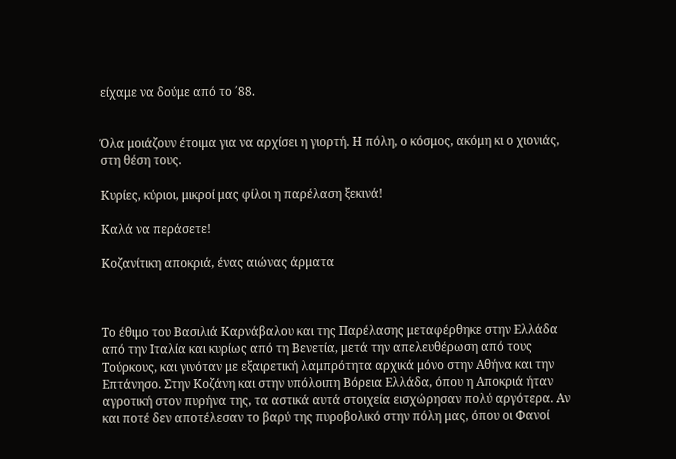είχαμε να δούμε από το ΄88.


Όλα μοιάζουν έτοιμα για να αρχίσει η γιορτή. Η πόλη, ο κόσμος, ακόμη κι ο χιονιάς, στη θέση τους.

Κυρίες, κύριοι, μικροί μας φίλοι η παρέλαση ξεκινά!

Καλά να περάσετε!

Κοζανίτικη αποκριά, ένας αιώνας άρματα



Το έθιμο του Βασιλιά Καρνάβαλου και της Παρέλασης μεταφέρθηκε στην Ελλάδα από την Ιταλία και κυρίως από τη Βενετία, μετά την απελευθέρωση από τους Τούρκους, και γινόταν με εξαιρετική λαμπρότητα αρχικά μόνο στην Αθήνα και την Επτάνησο. Στην Κοζάνη και στην υπόλοιπη Βόρεια Ελλάδα, όπου η Αποκριά ήταν αγροτική στον πυρήνα της, τα αστικά αυτά στοιχεία εισχώρησαν πολύ αργότερα. Αν και ποτέ δεν αποτέλεσαν το βαρύ της πυροβολικό στην πόλη μας, όπου οι Φανοί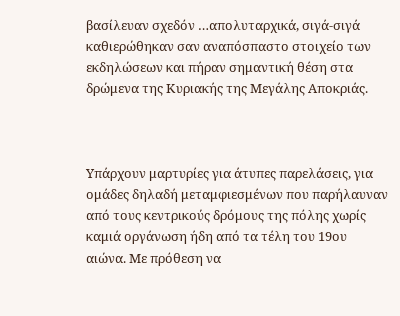βασίλευαν σχεδόν …απολυταρχικά, σιγά-σιγά καθιερώθηκαν σαν αναπόσπαστο στοιχείο των εκδηλώσεων και πήραν σημαντική θέση στα δρώμενα της Κυριακής της Μεγάλης Αποκριάς.



Υπάρχουν μαρτυρίες για άτυπες παρελάσεις, για ομάδες δηλαδή μεταμφιεσμένων που παρήλαυναν από τους κεντρικούς δρόμους της πόλης χωρίς καμιά οργάνωση ήδη από τα τέλη του 19ου αιώνα. Με πρόθεση να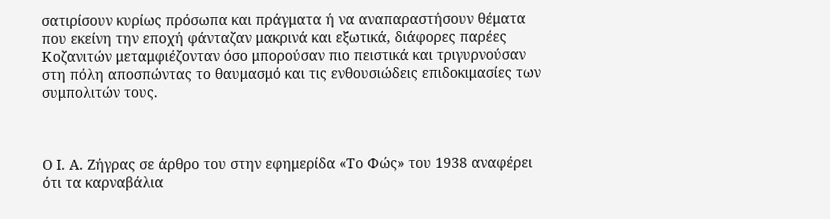σατιρίσουν κυρίως πρόσωπα και πράγματα ή να αναπαραστήσουν θέματα που εκείνη την εποχή φάνταζαν μακρινά και εξωτικά, διάφορες παρέες Κοζανιτών μεταμφιέζονταν όσο μπορούσαν πιο πειστικά και τριγυρνούσαν στη πόλη αποσπώντας το θαυμασμό και τις ενθουσιώδεις επιδοκιμασίες των συμπολιτών τους.



Ο Ι. Α. Ζήγρας σε άρθρο του στην εφημερίδα «Το Φώς» του 1938 αναφέρει ότι τα καρναβάλια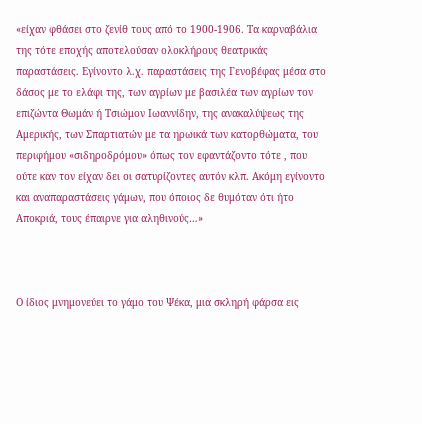«είχαν φθάσει στο ζενίθ τους από το 1900-1906. Τα καρναβάλια της τότε εποχής αποτελούσαν ολοκλήρους θεατρικάς παραστάσεις. Εγίνοντο λ.χ. παραστάσεις της Γενοβέφας μέσα στο δάσος με το ελάφι της, των αγρίων με βασιλέα των αγρίων τον επιζώντα Θωμάν ή Τσιώμον Ιωαννίδην, της ανακαλύψεως της Αμερικής, των Σπαρτιατών με τα ηρωικά των κατορθώματα, του περιφήμου «σιδηροδρόμου» όπως τον εφαντάζοντο τότε , που ούτε καν τον είχαν δει οι σατυρίζοντες αυτόν κλπ. Ακόμη εγίνοντο και αναπαραστάσεις γάμων, που όποιος δε θυμόταν ότι ήτο Αποκριά, τους έπαιρνε για αληθινούς…»



Ο ίδιος μνημονεύει το γάμο του Ψέκα, μια σκληρή φάρσα εις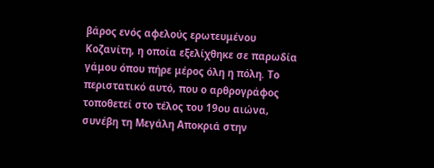βάρος ενός αφελούς ερωτευμένου Κοζανίτη, η οποία εξελίχθηκε σε παρωδία γάμου όπου πήρε μέρος όλη η πόλη. Το περιστατικό αυτό, που ο αρθρογράφος τοποθετεί στο τέλος του 19ου αιώνα, συνέβη τη Μεγάλη Αποκριά στην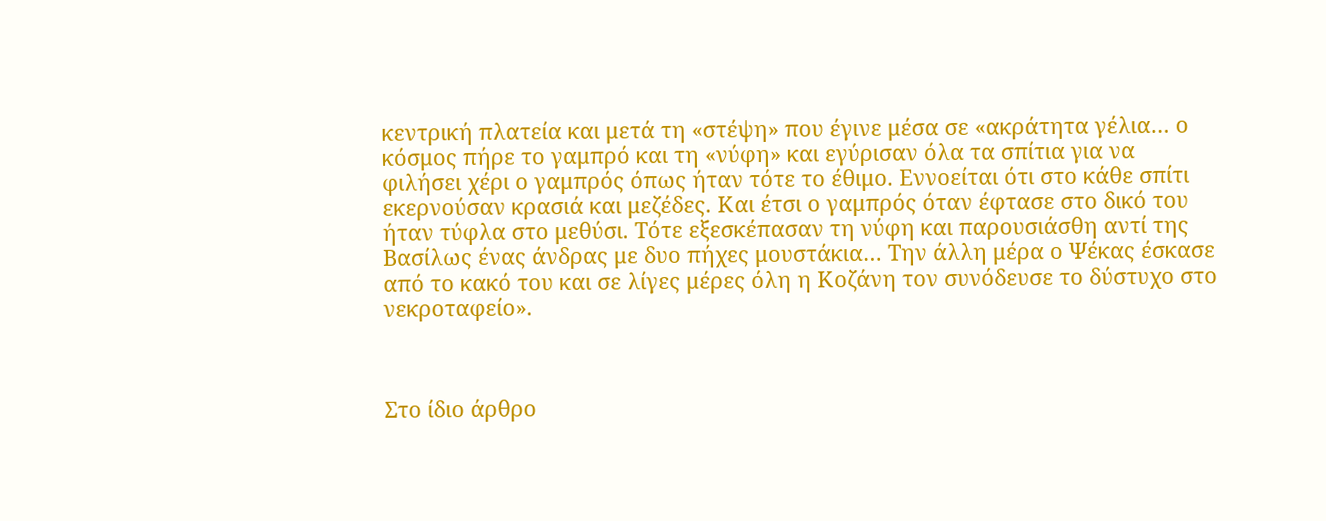κεντρική πλατεία και μετά τη «στέψη» που έγινε μέσα σε «ακράτητα γέλια… ο κόσμος πήρε το γαμπρό και τη «νύφη» και εγύρισαν όλα τα σπίτια για να φιλήσει χέρι ο γαμπρός όπως ήταν τότε το έθιμο. Εννοείται ότι στο κάθε σπίτι εκερνούσαν κρασιά και μεζέδες. Και έτσι ο γαμπρός όταν έφτασε στο δικό του ήταν τύφλα στο μεθύσι. Τότε εξεσκέπασαν τη νύφη και παρουσιάσθη αντί της Βασίλως ένας άνδρας με δυο πήχες μουστάκια… Την άλλη μέρα ο Ψέκας έσκασε από το κακό του και σε λίγες μέρες όλη η Κοζάνη τον συνόδευσε το δύστυχο στο νεκροταφείο».



Στο ίδιο άρθρο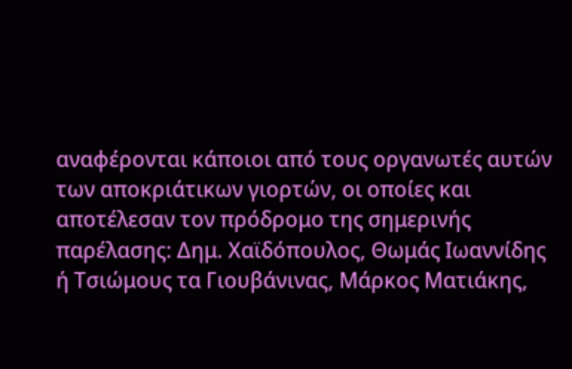αναφέρονται κάποιοι από τους οργανωτές αυτών των αποκριάτικων γιορτών, οι οποίες και αποτέλεσαν τον πρόδρομο της σημερινής παρέλασης: Δημ. Χαϊδόπουλος, Θωμάς Ιωαννίδης ή Τσιώμους τα Γιουβάνινας, Μάρκος Ματιάκης,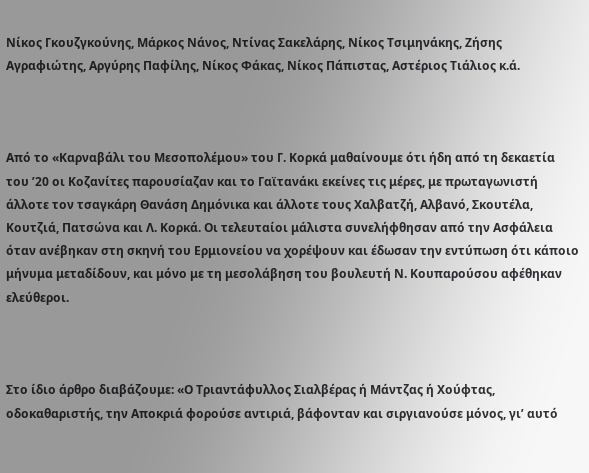Νίκος Γκουζγκούνης, Μάρκος Νάνος, Ντίνας Σακελάρης, Νίκος Τσιμηνάκης, Ζήσης Αγραφιώτης, Αργύρης Παφίλης, Νίκος Φάκας, Νίκος Πάπιστας, Αστέριος Τιάλιος κ.ά.



Από το «Καρναβάλι του Μεσοπολέμου» του Γ. Κορκά μαθαίνουμε ότι ήδη από τη δεκαετία του ʼ20 οι Κοζανίτες παρουσίαζαν και το Γαϊτανάκι εκείνες τις μέρες, με πρωταγωνιστή άλλοτε τον τσαγκάρη Θανάση Δημόνικα και άλλοτε τους Χαλβατζή, Αλβανό, Σκουτέλα, Κουτζιά, Πατσώνα και Λ. Κορκά. Οι τελευταίοι μάλιστα συνελήφθησαν από την Ασφάλεια όταν ανέβηκαν στη σκηνή του Ερμιονείου να χορέψουν και έδωσαν την εντύπωση ότι κάποιο μήνυμα μεταδίδουν, και μόνο με τη μεσολάβηση του βουλευτή Ν. Κουπαρούσου αφέθηκαν ελεύθεροι.



Στο ίδιο άρθρο διαβάζουμε: «Ο Τριαντάφυλλος Σιαλβέρας ή Μάντζας ή Χούφτας, οδοκαθαριστής, την Αποκριά φορούσε αντιριά, βάφονταν και σιργιανούσε μόνος, γιʼ αυτό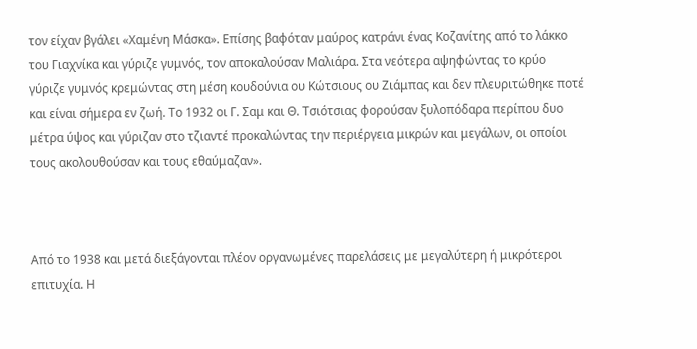τον είχαν βγάλει «Χαμένη Μάσκα». Επίσης βαφόταν μαύρος κατράνι ένας Κοζανίτης από το λάκκο του Γιαχνίκα και γύριζε γυμνός, τον αποκαλούσαν Μαλιάρα. Στα νεότερα αψηφώντας το κρύο γύριζε γυμνός κρεμώντας στη μέση κουδούνια ου Κώτσιους ου Ζιάμπας και δεν πλευριτώθηκε ποτέ και είναι σήμερα εν ζωή. Το 1932 οι Γ. Σαμ και Θ. Τσιότσιας φορούσαν ξυλοπόδαρα περίπου δυο μέτρα ύψος και γύριζαν στο τζιαντέ προκαλώντας την περιέργεια μικρών και μεγάλων, οι οποίοι τους ακολουθούσαν και τους εθαύμαζαν».



Από το 1938 και μετά διεξάγονται πλέον οργανωμένες παρελάσεις με μεγαλύτερη ή μικρότεροι επιτυχία. Η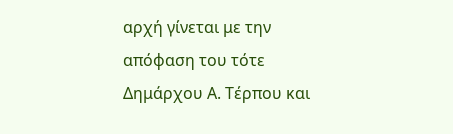αρχή γίνεται με την απόφαση του τότε Δημάρχου Α. Τέρπου και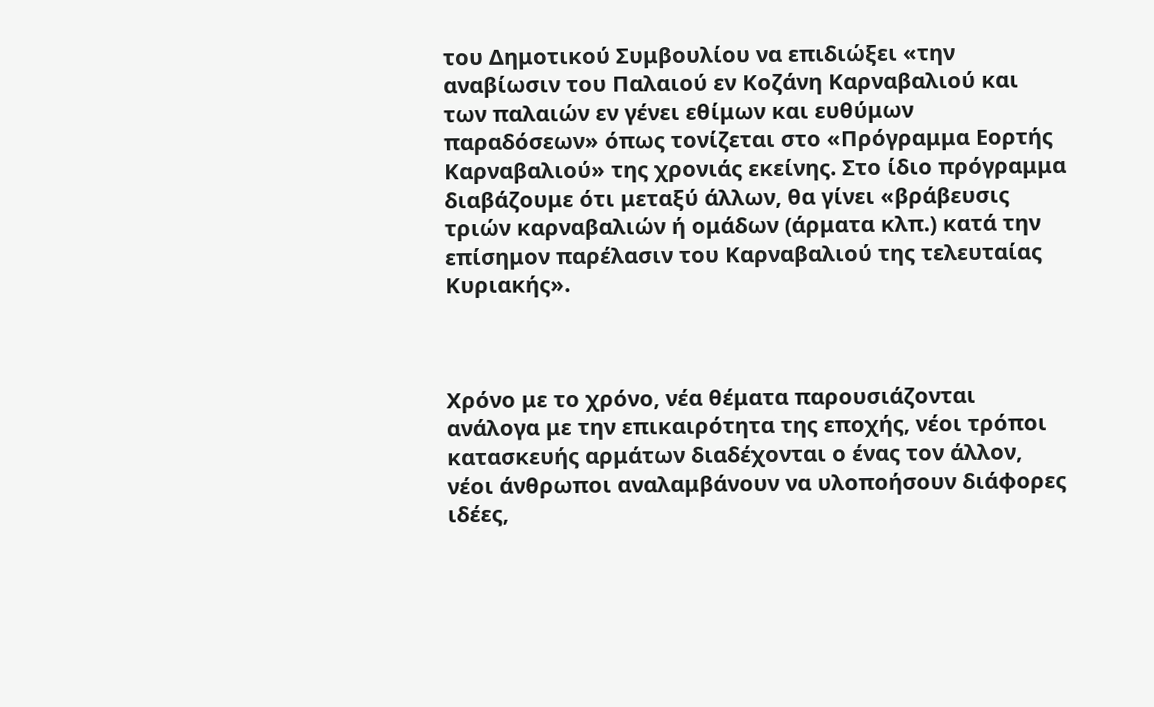του Δημοτικού Συμβουλίου να επιδιώξει «την αναβίωσιν του Παλαιού εν Κοζάνη Καρναβαλιού και των παλαιών εν γένει εθίμων και ευθύμων παραδόσεων» όπως τονίζεται στο «Πρόγραμμα Εορτής Καρναβαλιού» της χρονιάς εκείνης. Στο ίδιο πρόγραμμα διαβάζουμε ότι μεταξύ άλλων, θα γίνει «βράβευσις τριών καρναβαλιών ή ομάδων (άρματα κλπ.) κατά την επίσημον παρέλασιν του Καρναβαλιού της τελευταίας Κυριακής».



Χρόνο με το χρόνο, νέα θέματα παρουσιάζονται ανάλογα με την επικαιρότητα της εποχής, νέοι τρόποι κατασκευής αρμάτων διαδέχονται ο ένας τον άλλον, νέοι άνθρωποι αναλαμβάνουν να υλοποήσουν διάφορες ιδέες,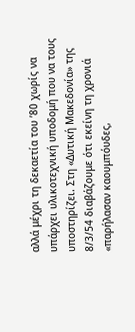αλλά μέχρι τη δεκαετία του ʼ80 χωρίς να υπάρχει υλικοτεχνική υποδομή που να τους υποστηρίζει. Στη «Δυτική Μακεδονία» της 8/3/54 διαβάζουμε ότι εκείνη τη χρονιά «παρήλασαν καουμπόυδες,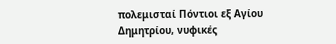πολεμισταί Πόντιοι εξ Αγίου Δημητρίου, νυφικές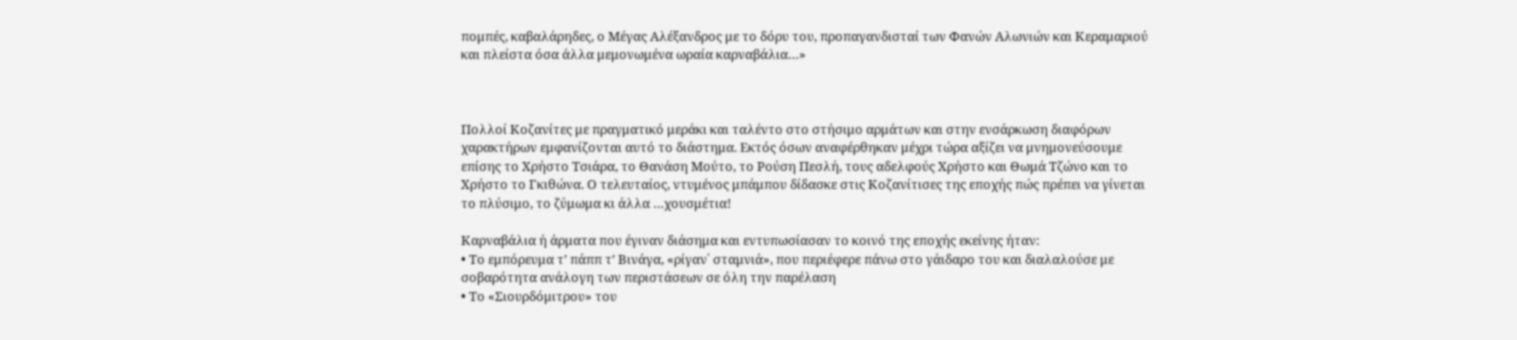πομπές, καβαλάρηδες, ο Μέγας Αλέξανδρος με το δόρυ του, προπαγανδισταί των Φανών Αλωνιών και Κεραμαριού και πλείστα όσα άλλα μεμονωμένα ωραία καρναβάλια…»



Πολλοί Κοζανίτες με πραγματικό μεράκι και ταλέντο στο στήσιμο αρμάτων και στην ενσάρκωση διαφόρων χαρακτήρων εμφανίζονται αυτό το διάστημα. Εκτός όσων αναφέρθηκαν μέχρι τώρα αξίζει να μνημονεύσουμε επίσης το Χρήστο Τσιάρα, το Θανάση Μούτο, το Ρούση Πεσλή, τους αδελφούς Χρήστο και Θωμά Τζώνο και το Χρήστο το Γκιθώνα. Ο τελευταίος, ντυμένος μπάμπου δίδασκε στις Κοζανίτισες της εποχής πώς πρέπει να γίνεται το πλύσιμο, το ζύμωμα κι άλλα …χουσμέτια!

Καρναβάλια ή άρματα που έγιναν διάσημα και εντυπωσίασαν το κοινό της εποχής εκείνης ήταν:
• Το εμπόρευμα τʼ πάππ τʼ Βινάγα, «ρίγαν΄ σταμνιά», που περιέφερε πάνω στο γάιδαρο του και διαλαλούσε με σοβαρότητα ανάλογη των περιστάσεων σε όλη την παρέλαση
• Το «Σιουρδόμιτρου» του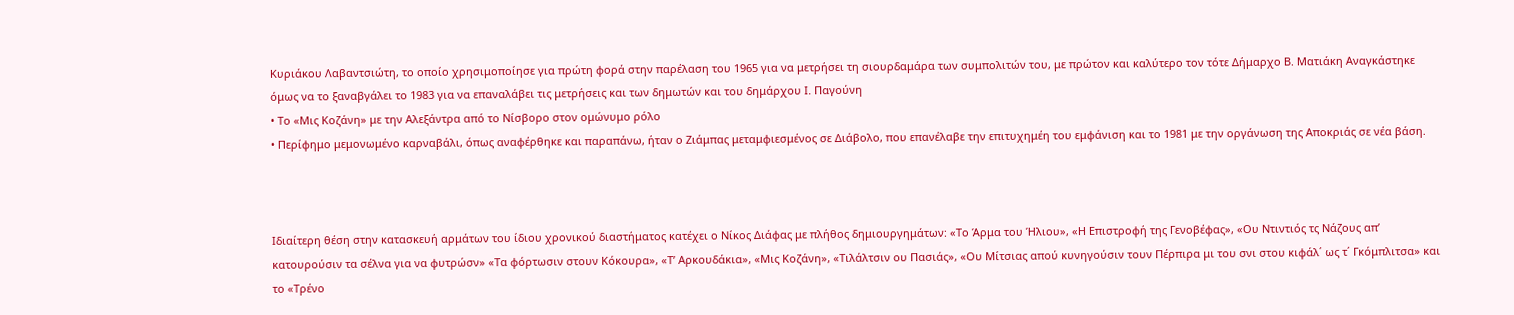Κυριάκου Λαβαντσιώτη, το οποίο χρησιμοποίησε για πρώτη φορά στην παρέλαση του 1965 για να μετρήσει τη σιουρδαμάρα των συμπολιτών του, με πρώτον και καλύτερο τον τότε Δήμαρχο Β. Ματιάκη Αναγκάστηκε όμως να το ξαναβγάλει το 1983 για να επαναλάβει τις μετρήσεις και των δημωτών και του δημάρχου Ι. Παγούνη
• Το «Μις Κοζάνη» με την Αλεξάντρα από το Νίσβορο στον ομώνυμο ρόλο
• Περίφημο μεμονωμένο καρναβάλι, όπως αναφέρθηκε και παραπάνω, ήταν ο Ζιάμπας μεταμφιεσμένος σε Διάβολο, που επανέλαβε την επιτυχημέη του εμφάνιση και το 1981 με την οργάνωση της Αποκριάς σε νέα βάση.



Ιδιαίτερη θέση στην κατασκευή αρμάτων του ίδιου χρονικού διαστήματος κατέχει ο Νίκος Διάφας με πλήθος δημιουργημάτων: «Το Άρμα του Ήλιου», «Η Επιστροφή της Γενοβέφας», «Ου Ντιντιός τς Νάζους απʼ κατουρούσιν τα σέλνα για να φυτρώσν» «Τα φόρτωσιν στουν Κόκουρα», «Τʼ Αρκουδάκια», «Μις Κοζάνη», «Τιλάλτσιν ου Πασιάς», «Ου Μίτσιας απού κυνηγούσιν τουν Πέρπιρα μι του σνι στου κιφάλ΄ ως τ΄ Γκόμπλιτσα» και το «Τρένο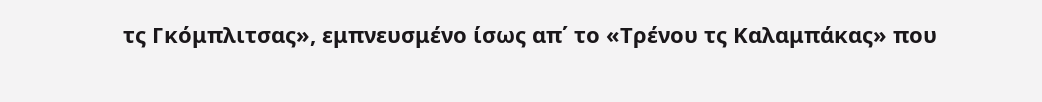τς Γκόμπλιτσας», εμπνευσμένο ίσως απ΄ το «Τρένου τς Καλαμπάκας» που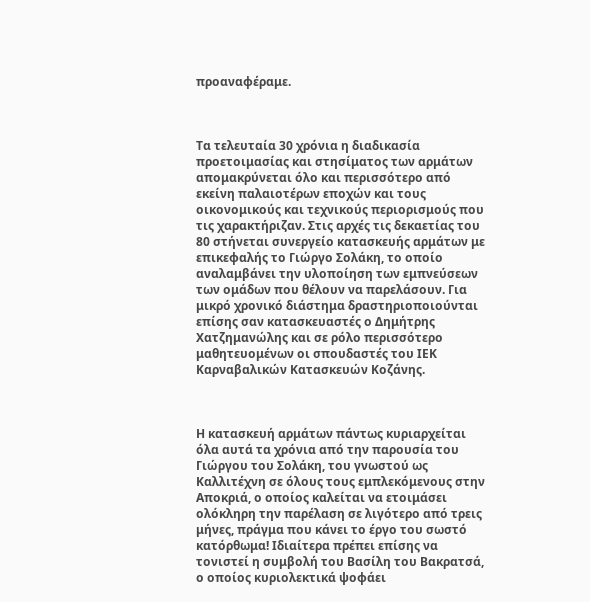προαναφέραμε.



Τα τελευταία 30 χρόνια η διαδικασία προετοιμασίας και στησίματος των αρμάτων απομακρύνεται όλο και περισσότερο από εκείνη παλαιοτέρων εποχών και τους οικονομικούς και τεχνικούς περιορισμούς που τις χαρακτήριζαν. Στις αρχές τις δεκαετίας του 80 στήνεται συνεργείο κατασκευής αρμάτων με επικεφαλής το Γιώργο Σολάκη, το οποίο αναλαμβάνει την υλοποίηση των εμπνεύσεων των ομάδων που θέλουν να παρελάσουν. Για μικρό χρονικό διάστημα δραστηριοποιούνται επίσης σαν κατασκευαστές ο Δημήτρης Χατζημανώλης και σε ρόλο περισσότερο μαθητευομένων οι σπουδαστές του ΙΕΚ Καρναβαλικών Κατασκευών Κοζάνης.



Η κατασκευή αρμάτων πάντως κυριαρχείται όλα αυτά τα χρόνια από την παρουσία του Γιώργου του Σολάκη, του γνωστού ως Καλλιτέχνη σε όλους τους εμπλεκόμενους στην Αποκριά, ο οποίος καλείται να ετοιμάσει ολόκληρη την παρέλαση σε λιγότερο από τρεις μήνες, πράγμα που κάνει το έργο του σωστό κατόρθωμα! Ιδιαίτερα πρέπει επίσης να τονιστεί η συμβολή του Βασίλη του Βακρατσά, ο οποίος κυριολεκτικά ψοφάει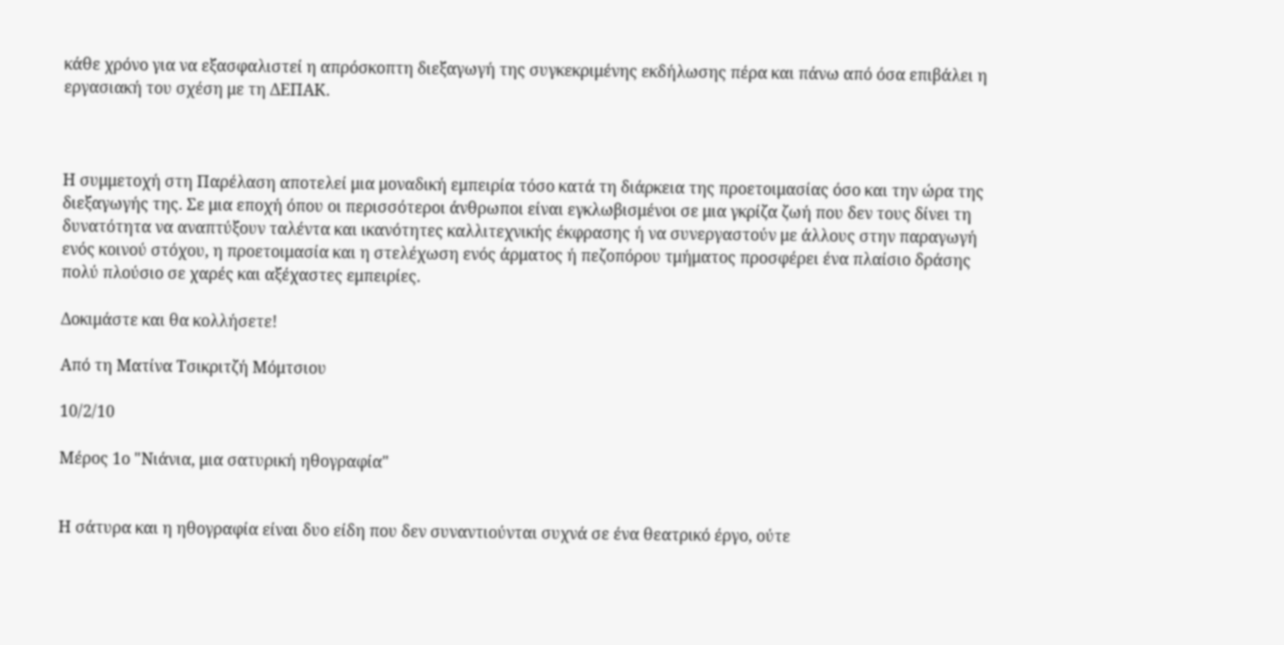κάθε χρόνο για να εξασφαλιστεί η απρόσκοπτη διεξαγωγή της συγκεκριμένης εκδήλωσης πέρα και πάνω από όσα επιβάλει η εργασιακή του σχέση με τη ΔΕΠΑΚ.



Η συμμετοχή στη Παρέλαση αποτελεί μια μοναδική εμπειρία τόσο κατά τη διάρκεια της προετοιμασίας όσο και την ώρα της διεξαγωγής της. Σε μια εποχή όπου οι περισσότεροι άνθρωποι είναι εγκλωβισμένοι σε μια γκρίζα ζωή που δεν τους δίνει τη δυνατότητα να αναπτύξουν ταλέντα και ικανότητες καλλιτεχνικής έκφρασης ή να συνεργαστούν με άλλους στην παραγωγή ενός κοινού στόχου, η προετοιμασία και η στελέχωση ενός άρματος ή πεζοπόρου τμήματος προσφέρει ένα πλαίσιο δράσης πολύ πλούσιο σε χαρές και αξέχαστες εμπειρίες.

Δοκιμάστε και θα κολλήσετε!

Από τη Ματίνα Τσικριτζή Μόμτσιου

10/2/10

Μέρος 1ο "Νιάνια, μια σατυρική ηθογραφία"


Η σάτυρα και η ηθογραφία είναι δυο είδη που δεν συναντιούνται συχνά σε ένα θεατρικό έργο, ούτε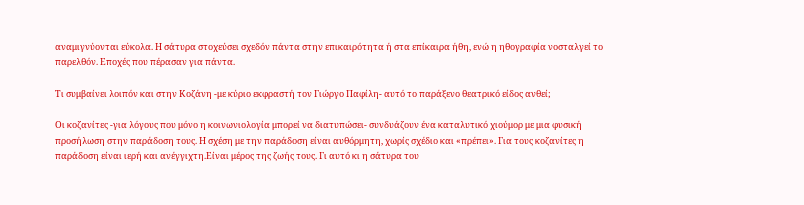αναμιγνύονται εύκολα. Η σάτυρα στοχεύσει σχεδόν πάντα στην επικαιρότητα ή στα επίκαιρα ήθη, ενώ η ηθογραφία νοσταλγεί το παρελθόν. Εποχές που πέρασαν για πάντα.

Τι συμβαίνει λοιπόν και στην Κοζάνη -με κύριο εκφραστή τον Γιώργο Παφίλη- αυτό το παράξενο θεατρικό είδος ανθεί;

Οι κοζανίτες -για λόγους που μόνο η κοινωνιολογία μπορεί να διατυπώσει- συνδυάζουν ένα καταλυτικό χιούμορ με μια φυσική προσήλωση στην παράδοση τους. Η σχέση με την παράδοση είναι αυθόρμητη, χωρίς σχέδιο και «πρέπει». Για τους κοζανίτες η παράδοση είναι ιερή και ανέγγιχτη.Είναι μέρος της ζωής τους. Γι αυτό κι η σάτυρα του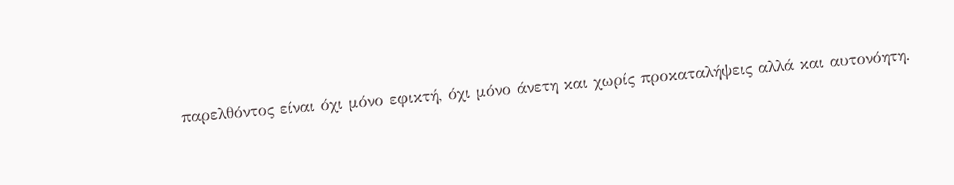παρελθόντος είναι όχι μόνο εφικτή, όχι μόνο άνετη και χωρίς προκαταλήψεις αλλά και αυτονόητη.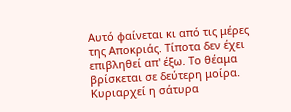Αυτό φαίνεται κι από τις μέρες της Αποκριάς. Τίποτα δεν έχει επιβληθεί απ' έξω. Το θέαμα βρίσκεται σε δεύτερη μοίρα. Κυριαρχεί η σάτυρα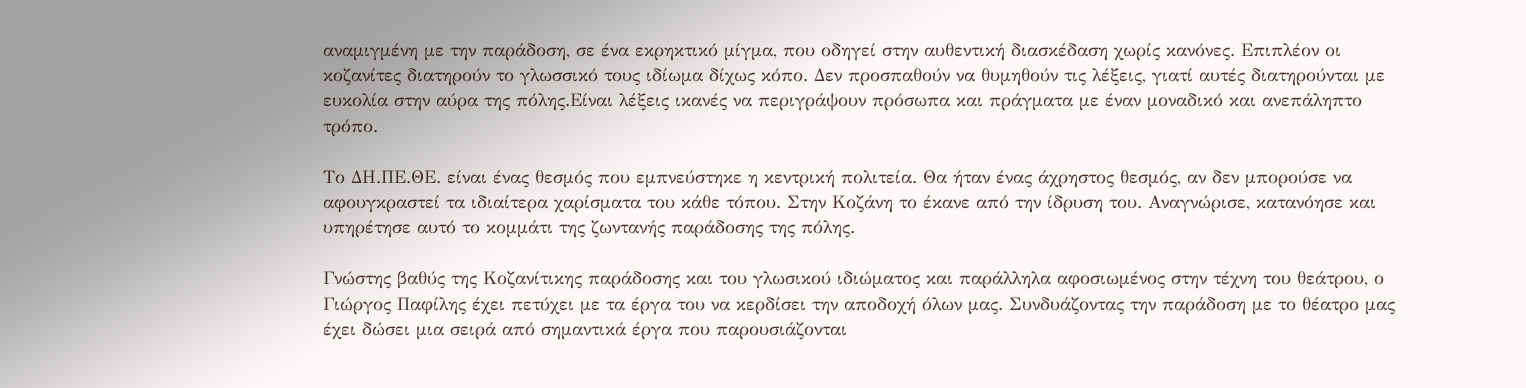αναμιγμένη με την παράδοση, σε ένα εκρηκτικό μίγμα, που οδηγεί στην αυθεντική διασκέδαση χωρίς κανόνες. Επιπλέον οι κοζανίτες διατηρούν το γλωσσικό τους ιδίωμα δίχως κόπο. Δεν προσπαθούν να θυμηθούν τις λέξεις, γιατί αυτές διατηρούνται με ευκολία στην αύρα της πόλης.Είναι λέξεις ικανές να περιγράψουν πρόσωπα και πράγματα με έναν μοναδικό και ανεπάληπτο τρόπο.

Το ΔΗ.ΠΕ.ΘΕ. είναι ένας θεσμός που εμπνεύστηκε η κεντρική πολιτεία. Θα ήταν ένας άχρηστος θεσμός, αν δεν μπορούσε να αφουγκραστεί τα ιδιαίτερα χαρίσματα του κάθε τόπου. Στην Κοζάνη το έκανε από την ίδρυση του. Αναγνώρισε, κατανόησε και υπηρέτησε αυτό το κομμάτι της ζωντανής παράδοσης της πόλης.

Γνώστης βαθύς της Κοζανίτικης παράδοσης και του γλωσικού ιδιώματος και παράλληλα αφοσιωμένος στην τέχνη του θεάτρου, ο Γιώργος Παφίλης έχει πετύχει με τα έργα του να κερδίσει την αποδοχή όλων μας. Συνδυάζοντας την παράδοση με το θέατρο μας έχει δώσει μια σειρά από σημαντικά έργα που παρουσιάζονται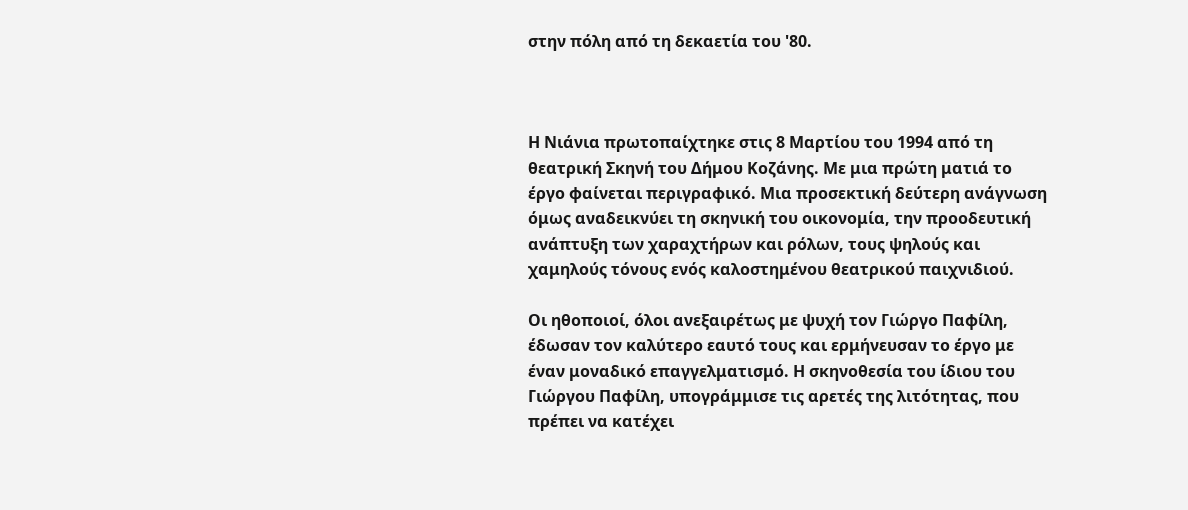στην πόλη από τη δεκαετία του '80.



Η Νιάνια πρωτοπαίχτηκε στις 8 Μαρτίου του 1994 από τη θεατρική Σκηνή του Δήμου Κοζάνης. Με μια πρώτη ματιά το έργο φαίνεται περιγραφικό. Μια προσεκτική δεύτερη ανάγνωση όμως αναδεικνύει τη σκηνική του οικονομία, την προοδευτική ανάπτυξη των χαραχτήρων και ρόλων, τους ψηλούς και χαμηλούς τόνους ενός καλοστημένου θεατρικού παιχνιδιού.

Οι ηθοποιοί, όλοι ανεξαιρέτως με ψυχή τον Γιώργο Παφίλη, έδωσαν τον καλύτερο εαυτό τους και ερμήνευσαν το έργο με έναν μοναδικό επαγγελματισμό. Η σκηνοθεσία του ίδιου του Γιώργου Παφίλη, υπογράμμισε τις αρετές της λιτότητας, που πρέπει να κατέχει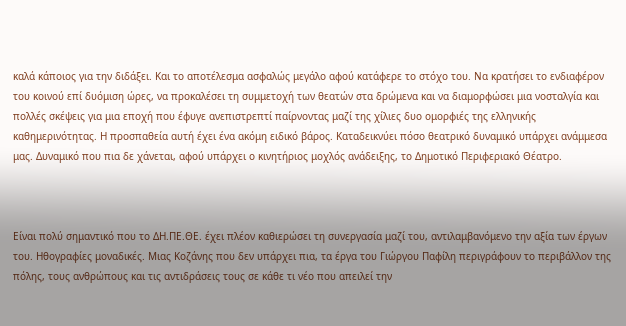καλά κάποιος για την διδάξει. Και το αποτέλεσμα ασφαλώς μεγάλο αφού κατάφερε το στόχο του. Να κρατήσει το ενδιαφέρον του κοινού επί δυόμιση ώρες, να προκαλέσει τη συμμετοχή των θεατών στα δρώμενα και να διαμορφώσει μια νοσταλγία και πολλές σκέψεις για μια εποχή που έφυγε ανεπιστρεπτί παίρνοντας μαζί της χίλιες δυο ομορφιές της ελληνικής καθημερινότητας. Η προσπαθεία αυτή έχει ένα ακόμη ειδικό βάρος. Καταδεικνύει πόσο θεατρικό δυναμικό υπάρχει ανάμμεσα μας. Δυναμικό που πια δε χάνεται, αφού υπάρχει ο κινητήριος μοχλός ανάδειξης, το Δημοτικό Περιφεριακό Θέατρο.



Είναι πολύ σημαντικό που το ΔΗ.ΠΕ.ΘΕ. έχει πλέον καθιερώσει τη συνεργασία μαζί του, αντιλαμβανόμενο την αξία των έργων του. Ηθογραφίες μοναδικές. Μιας Κοζάνης που δεν υπάρχει πια, τα έργα του Γιώργου Παφίλη περιγράφουν το περιβάλλον της πόλης, τους ανθρώπους και τις αντιδράσεις τους σε κάθε τι νέο που απειλεί την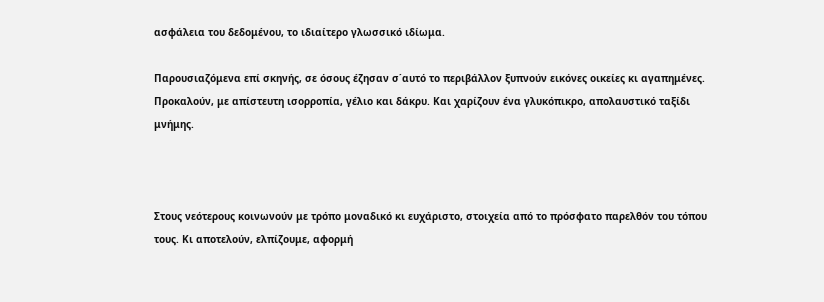ασφάλεια του δεδομένου, το ιδιαίτερο γλωσσικό ιδίωμα.

Παρουσιαζόμενα επί σκηνής, σε όσους έζησαν σ΄αυτό το περιβάλλον ξυπνούν εικόνες οικείες κι αγαπημένες. Προκαλούν, με απίστευτη ισορροπία, γέλιο και δάκρυ. Και χαρίζουν ένα γλυκόπικρο, απολαυστικό ταξίδι μνήμης.



Στους νεότερους κοινωνούν με τρόπο μοναδικό κι ευχάριστο, στοιχεία από το πρόσφατο παρελθόν του τόπου τους. Κι αποτελούν, ελπίζουμε, αφορμή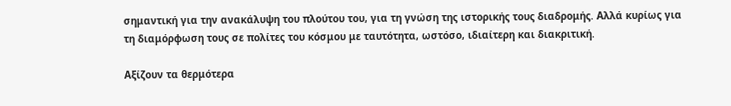σημαντική για την ανακάλυψη του πλούτου του, για τη γνώση της ιστορικής τους διαδρομής. Αλλά κυρίως για τη διαμόρφωση τους σε πολίτες του κόσμου με ταυτότητα, ωστόσο, ιδιαίτερη και διακριτική.

Αξίζουν τα θερμότερα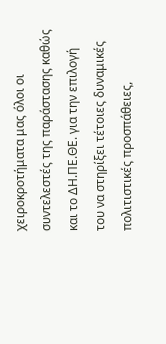χειροκροτήματα μας όλοι οι συντελεστές της παράστασης καθώς και το ΔΗ.ΠΕ.ΘΕ. για την επιλογή του να στηρίξει τέτοιες δυναμικές πολιτιστικές προσπάθειες,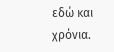εδώ και χρόνια.